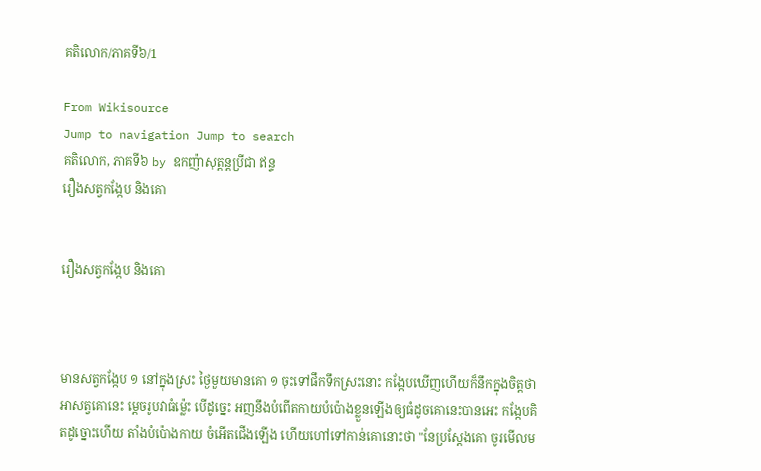គតិលោក/ភាគទី៦/1

From Wikisource
Jump to navigation Jump to search
គតិលោក, ភាគទី៦ by ឧកញ៉ាសុត្តន្ដប្រីជា ឥន្ទ
រឿងសត្វកង្កែប និងគោ


រឿងសត្វកង្កែប និងគោ



មានសត្វកង្កែប ១ នៅក្នុងស្រះ ថ្ងៃមួយមានគោ ១ ចុះទៅផឹកទឹកស្រះនោះ កង្កែបឃើញហើយក៏នឹកក្នុងចិត្តថា អាសត្វគោនេះ ម្ដេចរូបវាធំម្ល៉េះ បើដូច្នេះ អញនឹងបំពើតកាយបំប៉ោងខ្លួនឡើងឲ្យធំដូចគោនេះបានអេះ កង្កែបគិតដូច្នោះហើយ តាំងបំប៉ោងកាយ ចំអើតជើងឡើង ហើយហៅទៅកាន់គោនោះថា "នែប្រស្ដែងគោ ចូរមើលម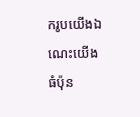ករូបយើងឯណេះយើងធំប៉ុន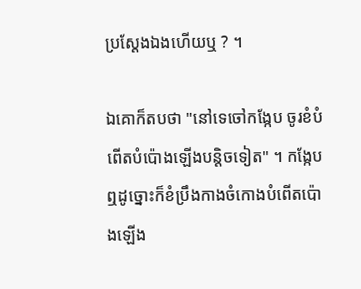ប្រស្ដែងឯងហើយឬ ? ។

ឯគោក៏តបថា "នៅទេចៅកង្កែប ចូរខំបំពើតបំប៉ោងឡើងបន្តិចទៀត" ។ កង្កែបឮដូច្នោះក៏ខំប្រឹងកាងចំកោងបំពើតប៉ោងឡើង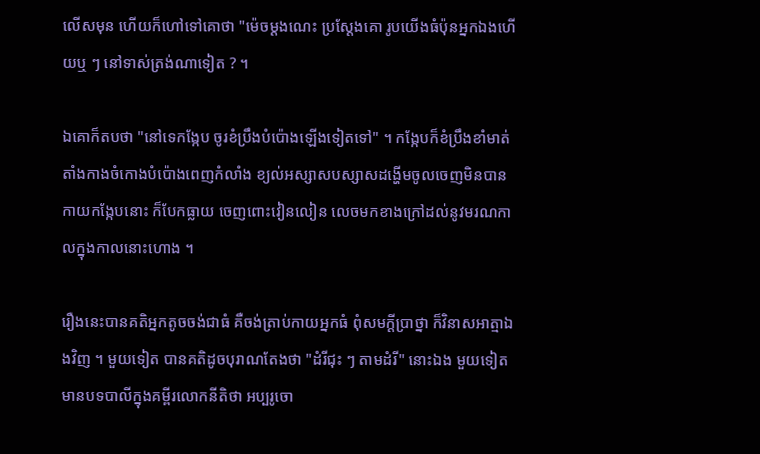លើសមុន ហើយក៏ហៅទៅគោថា "ម៉េចម្ដងណេះ ប្រស្ដែងគោ រូបយើងធំប៉ុនអ្នកឯងហើយឬ ៗ នៅទាស់ត្រង់ណាទៀត ? ។

ឯគោក៏តបថា "នៅទេកង្កែប ចូរខំប្រឹងបំប៉ោងឡើងទៀតទៅ" ។ កង្កែបក៏ខំប្រឹងខាំមាត់ តាំងកាងចំកោងបំប៉ោងពេញកំលាំង ខ្យល់អស្សាសបស្សាសដង្ហើមចូលចេញមិនបាន កាយកង្កែបនោះ ក៏បែកធ្លាយ ចេញពោះវៀនលៀន លេចមកខាងក្រៅដល់នូវមរណកាលក្នុងកាលនោះហោង ។

រឿងនេះបានគតិអ្នកតូចចង់ជាធំ គឺចង់ត្រាប់កាយអ្នកធំ ពុំសមក្ដីប្រាថ្នា ក៏វិនាសអាត្មាឯងវិញ ។ មួយទៀត បានគតិដូចបុរាណតែងថា "ដំរីជុះ ៗ តាមដំរី" នោះឯង មួយទៀត មានបទបាលីក្នុងគម្ពីរលោកនីតិថា អប្បរូចោ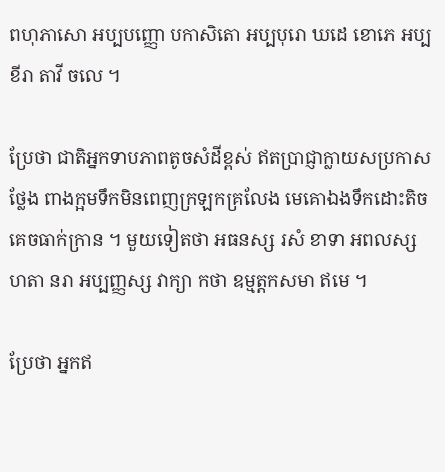ពហុភាសោ អប្បបញ្ញោ បកាសិតោ អប្បបុរោ ឃដេ ខោភេ អប្បខីរា តាវី ចលេ ។

ប្រែថា ជាតិអ្នកទាបភាពតូចសំដីខ្ពស់ ឥតប្រាជ្ញាក្លាយសប្រកាសថ្លែង ពាងក្អមទឹកមិនពេញក្រឡកគ្រលែង មេគោឯងទឹកដោះតិចគេចធាក់ក្រាន ។ មួយទៀតថា អធនស្ស រសំ ខាទា អពលស្ស ហតា នរា អប្បញ្ញស្ស វាក្យា កថា ឧម្មត្តកសមា ឥមេ ។

ប្រែថា អ្នកឥ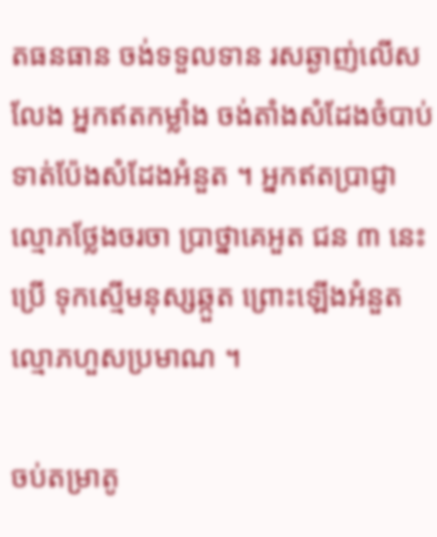តធនធាន ចង់ទទួលទាន រសឆ្ងាញ់លើសលែង អ្នកឥតកម្លាំង ចង់តាំងសំដែងចំបាប់ទាត់ប៉ែងសំដែងអំនួត ។ អ្នកឥតប្រាជ្ញា ល្មោភថ្លែងចរចា ប្រាថ្នាគេអួត ជន ៣ នេះប្រើ ទុកស្មើមនុស្សឆ្កួត ព្រោះឡើងអំនួត ល្មោភហួសប្រមាណ ។

ចប់តម្រាតូ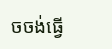ចចង់ធ្វើ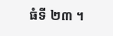ធំទី ២៣ ។